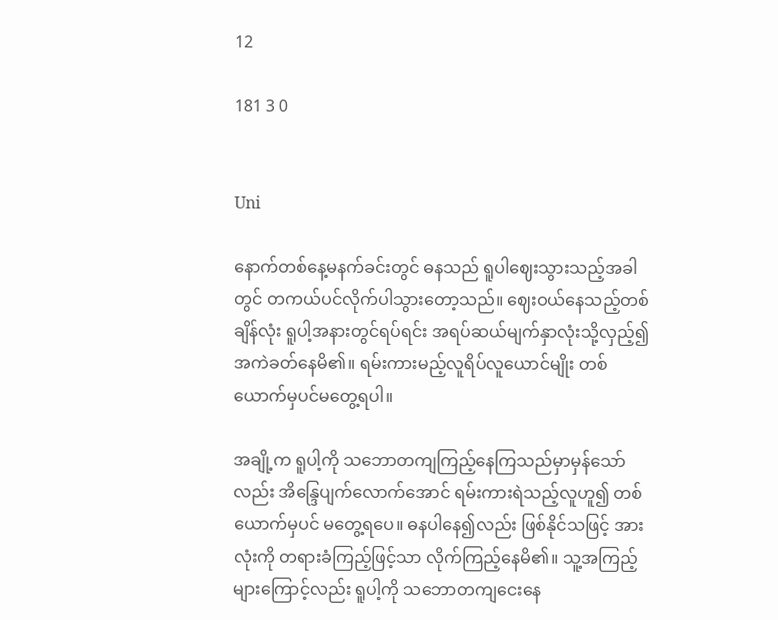12

181 3 0


Uni

နောက်တစ်နေ့မနက်ခင်းတွင် ဓနသည် ရူပါဈေးသွားသည့်အခါတွင် တကယ်ပင်လိုက်ပါသွားတော့သည်။ ဈေးဝယ်နေသည့်တစ်ချိန်လုံး ရူပါ့အနားတွင်ရပ်ရင်း အရပ်ဆယ်မျက်နှာလုံးသို့လှည့်၍ အကဲခတ်နေမိ၏။ ရမ်းကားမည့်လူရိပ်လူယောင်မျိုး တစ်ယောက်မှပင်မတွေ့ရပါ။

အချို့က ရူပါ့ကို သဘောတကျကြည့်နေကြသည်မှာမှန်သော်လည်း အိန္ဒြေပျက်လောက်အောင် ရမ်းကားရဲသည့်လူဟူ၍ တစ်ယောက်မှပင် မတွေ့ရပေ။ ဓနပါနေ၍လည်း ဖြစ်နိုင်သဖြင့် အားလုံးကို တရားခံကြည့်ဖြင့်သာ လိုက်ကြည့်နေမိ၏။ သူ့အကြည့်များကြောင့်လည်း ရူပါ့ကို သဘောတကျငေးနေ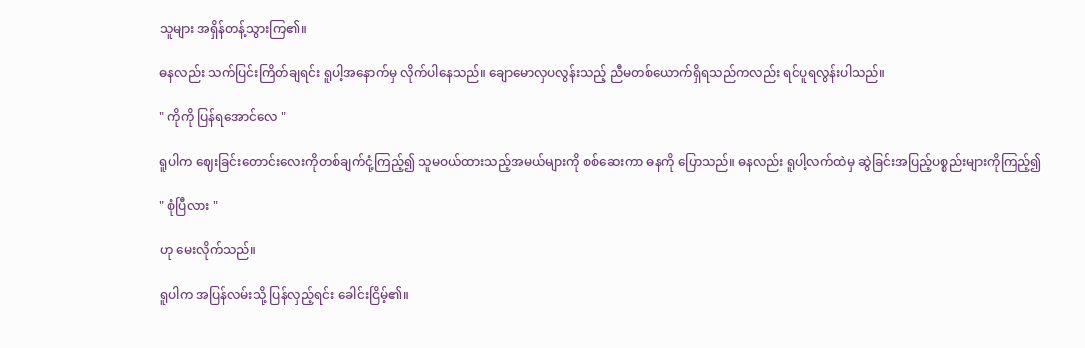သူများ အရှိန်တန့်သွားကြ၏။

ဓနလည်း သက်ပြင်းကြိတ်ချရင်း ရူပါ့အနောက်မှ လိုက်ပါနေသည်။ ချောမောလှပလွန်းသည့် ညီမတစ်ယောက်ရှိရသည်ကလည်း ရင်ပူရလွန်းပါသည်။

" ကိုကို ပြန်ရအောင်လေ "

ရူပါက ဈေးခြင်းတောင်းလေးကိုတစ်ချက်ငုံ့ကြည့်၍ သူမဝယ်ထားသည့်အမယ်များကို စစ်ဆေးကာ ဓနကို ပြောသည်။ ဓနလည်း ရူပါ့လက်ထဲမှ ဆွဲခြင်းအပြည့်ပစ္စည်းများကိုကြည့်၍

" စုံပြီလား "

ဟု မေးလိုက်သည်။

ရူပါက အပြန်လမ်းသို့ ပြန်လှည့်ရင်း ခေါင်းငြိမ့်၏။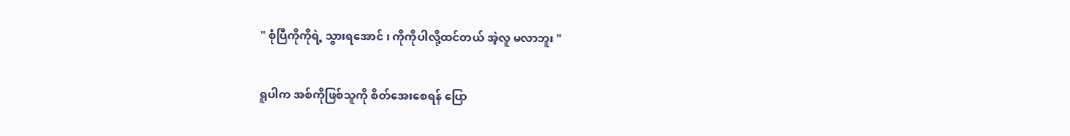" စုံပြီကိုကိုရဲ့ သွားရအောင် ၊ ကိုကိုပါလို့ထင်တယ် အဲ့လူ မလာဘူး "

ရူပါက အစ်ကိုဖြစ်သူကို စိတ်အေးစေရန် ပြော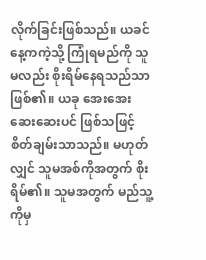လိုက်ခြင်းဖြစ်သည်။ ယခင်နေ့ကကဲ့သို့ ကြုံရမည်ကို သူမလည်း စိုးရိမ်နေရသည်သာဖြစ်၏။ ယခု အေးအေးဆေးဆေးပင် ဖြစ်သဖြင့် စိတ်ချမ်းသာသည်။ မဟုတ်လျှင် သူမအစ်ကိုအတွက် စိုးရိမ်၏။ သူမအတွက် မည်သူ့ကိုမှ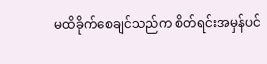မထိခိုက်စေချင်သည်က စိတ်ရင်းအမှန်ပင်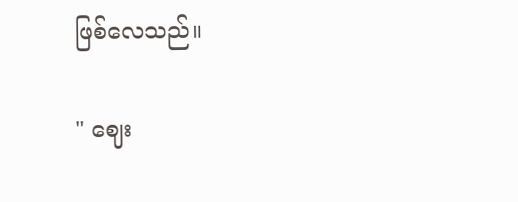ဖြစ်လေသည်။

" ဈေး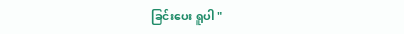ခြင်းပေး ရူပါ "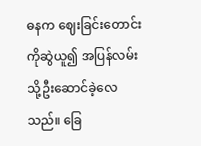ဓနက ဈေးခြင်းတောင်းကိုဆွဲယူ၍ အပြန်လမ်းသို့ဦးဆောင်ခဲ့လေသည်။ ခြေ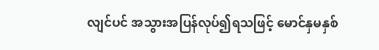လျင်ပင် အသွားအပြန်လုပ်၍ရသဖြင့် မောင်နှမနှစ်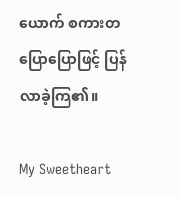ယောက် စကားတပြောပြောဖြင့် ပြန်လာခဲ့ကြ၏။

My Sweetheart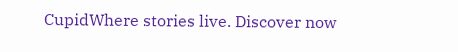CupidWhere stories live. Discover now